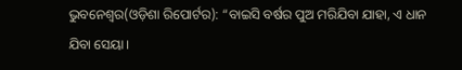ଭୁବନେଶ୍ୱର(ଓଡ଼ିଶା ରିପୋର୍ଟର): “ବାଇସି ବର୍ଷର ପୁଅ ମରିଯିବା ଯାହା, ଏ ଧାନ ଯିବା ସେୟା।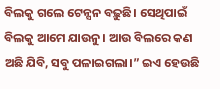ବିଲକୁ ଗଲେ ଟେନ୍ସନ ବଢ଼ୁଛି। ସେଥିପାଇଁ ବିଲକୁ ଆମେ ଯାଉନୁ। ଆଉ ବିଲରେ କଣ ଅଛି ଯିବି, ସବୁ ପଳାଇଗଲା।” ଇଏ ହେଉଛି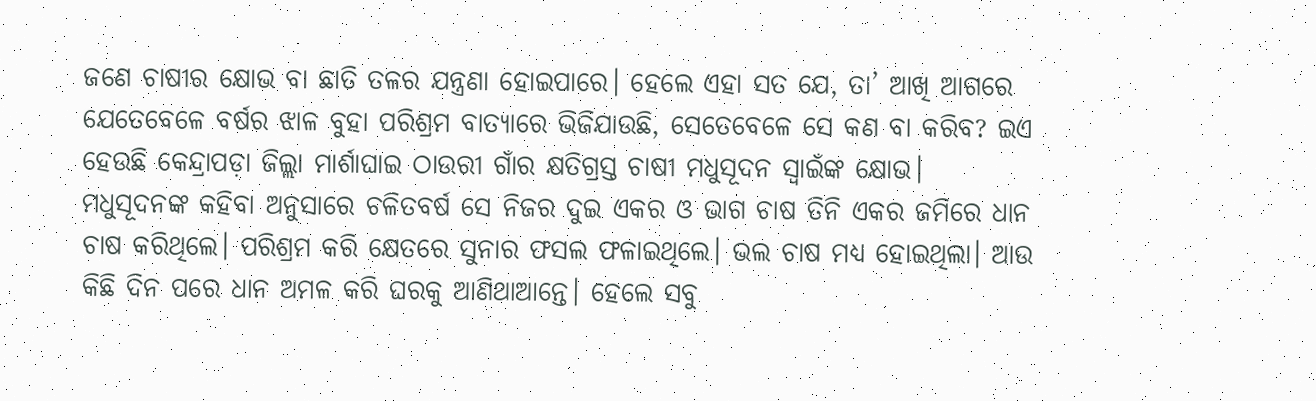ଜଣେ ଚାଷୀର କ୍ଷୋଭ ବା ଛାତି ତଳର ଯନ୍ତ୍ରଣା ହୋଇପାରେ। ହେଲେ ଏହା ସତ ଯେ, ତା’ ଆଖି ଆଗରେ ଯେତେବେଳେ ବର୍ଷର ଝାଳ ବୁହା ପରିଶ୍ରମ ବାତ୍ୟାରେ ଭିଜିଯାଉଛି, ସେତେବେଳେ ସେ କଣ ବା କରିବ? ଇଏ ହେଉଛି କେନ୍ଦ୍ରାପଡ଼ା ଜିଲ୍ଲା ମାର୍ଶାଘାଇ ଠାଉରୀ ଗାଁର କ୍ଷତିଗ୍ରସ୍ତ ଚାଷୀ ମଧୁସୂଦନ ସ୍ୱାଇଁଙ୍କ କ୍ଷୋଭ।
ମଧୁସୂଦନଙ୍କ କହିବା ଅନୁସାରେ ଚଳିତବର୍ଷ ସେ ନିଜର ଦୁଇ ଏକର ଓ ଭାଗ ଚାଷ ତିନି ଏକର ଜମିରେ ଧାନ ଚାଷ କରିଥିଲେ। ପରିଶ୍ରମ କରି କ୍ଷେତରେ ସୁନାର ଫସଲ ଫଳାଇଥିଲେ। ଭଲ ଚାଷ ମଧ୍ୟ ହୋଇଥିଲା। ଆଉ କିଛି ଦିନ ପରେ ଧାନ ଅମଳ କରି ଘରକୁ ଆଣିଥାଆନ୍ତେ। ହେଲେ ସବୁ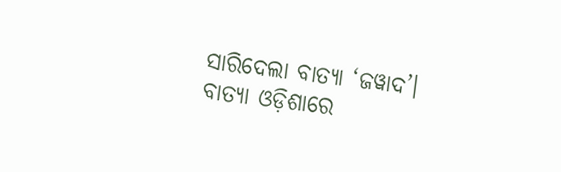ସାରିଦେଲା ବାତ୍ୟା ‘ଜୱାଦ’।
ବାତ୍ୟା ଓଡ଼ିଶାରେ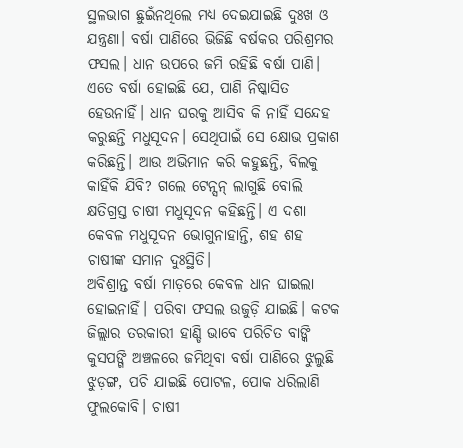ସ୍ଥଳଭାଗ ଛୁଇଁନଥିଲେ ମଧ୍ୟ ଦେଇଯାଇଛି ଦୁଃଖ ଓ ଯନ୍ତ୍ରଣା। ବର୍ଷା ପାଣିରେ ଭିଜିଛି ବର୍ଷକର ପରିଶ୍ରମର ଫସଲ। ଧାନ ଉପରେ ଜମି ରହିଛି ବର୍ଷା ପାଣି। ଏତେ ବର୍ଷା ହୋଇଛି ଯେ, ପାଣି ନିଷ୍କାସିତ ହେଉନାହିଁ। ଧାନ ଘରକୁ ଆସିବ କି ନାହିଁ ସନ୍ଦେହ କରୁଛନ୍ତି ମଧୁସୂଦନ। ସେଥିପାଇଁ ସେ କ୍ଷୋଭ ପ୍ରକାଶ କରିଛନ୍ତି। ଆଉ ଅଭିମାନ କରି କହୁଛନ୍ତି, ବିଲକୁ କାହିଁକି ଯିବି? ଗଲେ ଟେନ୍ସନ୍ ଲାଗୁଛି ବୋଲି କ୍ଷତିଗ୍ରସ୍ତ ଚାଷୀ ମଧୁସୂଦନ କହିଛନ୍ତି। ଏ ଦଶା କେବଳ ମଧୁସୂଦନ ଭୋଗୁନାହାନ୍ତି, ଶହ ଶହ ଚାଷୀଙ୍କ ସମାନ ଦୁଃସ୍ଥିତି।
ଅବିଶ୍ରାନ୍ତ ବର୍ଷା ମାଡ଼ରେ କେବଳ ଧାନ ଘାଇଲା ହୋଇନାହିଁ। ପରିବା ଫସଲ ଉଜୁଡ଼ି ଯାଇଛି। କଟକ ଜିଲ୍ଲାର ତରକାରୀ ହାଣ୍ଡି ଭାବେ ପରିଚିତ ବାଙ୍କି କୁସପଙ୍ଗି ଅଞ୍ଚଳରେ ଜମିଥିବା ବର୍ଷା ପାଣିରେ ଝୁଲୁଛି ଝୁଡ଼ଙ୍ଗ, ପଚି ଯାଇଛି ପୋଟଳ, ପୋକ ଧରିଲାଣି ଫୁଲକୋବି। ଚାଷୀ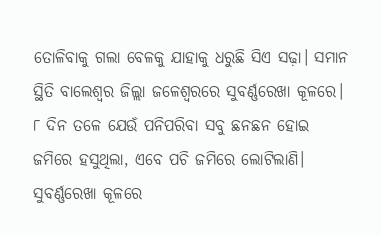ତୋଳିବାକୁ ଗଲା ବେଳକୁ ଯାହାକୁ ଧରୁଛି ସିଏ ସଢ଼ା। ସମାନ ସ୍ଥିତି ବାଲେଶ୍ୱର ଜିଲ୍ଲା ଜଳେଶ୍ୱରରେ ସୁବର୍ଣ୍ଣରେଖା କୂଳରେ। ୮ ଦିନ ତଳେ ଯେଉଁ ପନିପରିବା ସବୁ ଛନଛନ ହୋଇ ଜମିରେ ହସୁଥିଲା, ଏବେ ପଚି ଜମିରେ ଲୋଟିଲାଣି। ସୁବର୍ଣ୍ଣରେଖା କୂଳରେ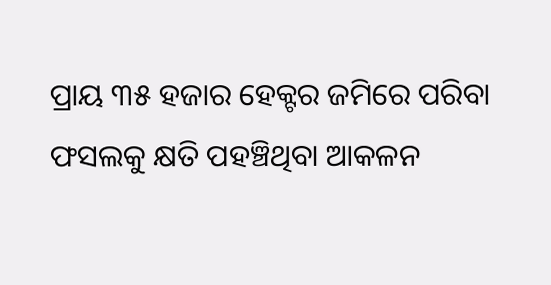ପ୍ରାୟ ୩୫ ହଜାର ହେକ୍ଟର ଜମିରେ ପରିବା ଫସଲକୁ କ୍ଷତି ପହଞ୍ଚିଥିବା ଆକଳନ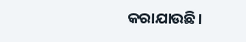କରାଯାଉଛି।